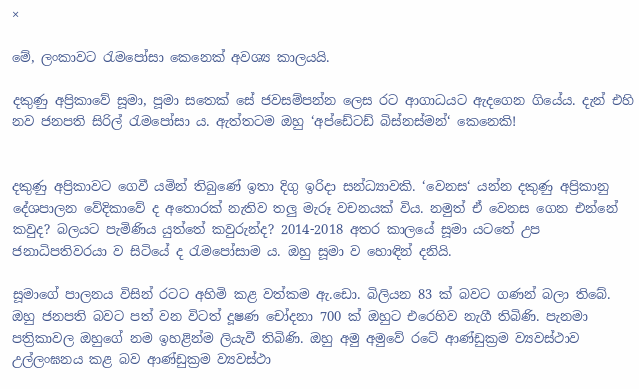×

මේ, ලංකාවට රැමපෝසා කෙනෙක් අවශ්‍ය කාලයයි.

දකුණු අප්‍රිකාවේ සූමා, පූමා සතෙක් සේ ජවසම්පන්න ලෙස රට ආගාධයට ඇදගෙන ගියේය. දැන් එහි නව ජනපති සිරිල් රැමපෝසා ය. ඇත්තටම ඔහු ‘අප්ඩේටඩ් බිස්නස්මන්‘ කෙනෙකි!


දකුණු අප්‍රිකාවට ගෙවී යමින් තිබුණේ ඉතා දිගු ඉරිදා සන්ධ්‍යාවකි. ‘වෙනස‘ යන්න දකුණු අප්‍රිකානු දේශපාලන වේදිකාවේ ද අතොරක් නැතිව තලු මැරූ වචනයක් විය. නමුත් ඒ වෙනස ගෙන එන්නේ කවුද? බලයට පැමිණිය යුත්තේ කවුරුන්ද? 2014-2018 අතර කාලයේ සූමා යටතේ උප ජනාධිපතිවරයා ව සිටියේ ද රැමපෝසාම ය. ඔහු සූමා ව හොඳින් දනියි.

සූමාගේ පාලනය විසින් රටට අහිමි කළ වත්කම ඇ.ඩො. බිලියන 83 ක් බවට ගණන් බලා තිබේ. ඔහු ජනපති බවට පත් වන විටත් දූෂණ චෝදනා 700 ක් ඔහුට එරෙහිව නැගී තිබිණි. පැනමා පත්‍රිකාවල ඔහුගේ නම ඉහළින්ම ලියැවී තිබිණි. ඔහු අමු අමුවේ රටේ ආණ්ඩුක්‍රම ව්‍යවස්ථාව උල්ලංඝනය කළ බව ආණ්ඩුක්‍රම ව්‍යවස්ථා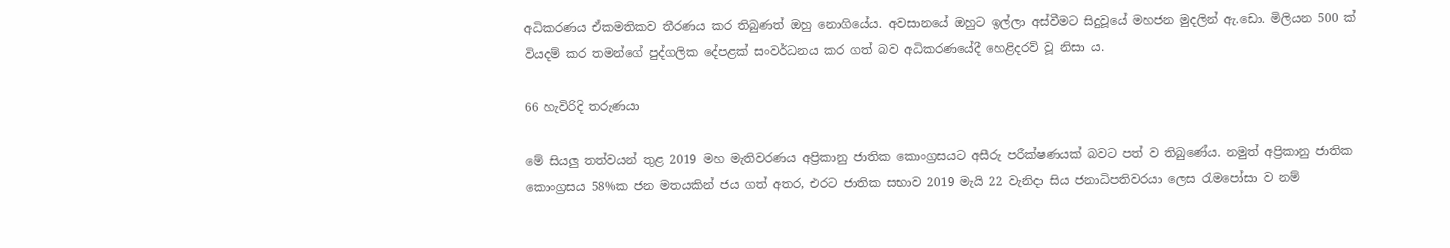අධිකරණය ඒකමතිකව තීරණය කර තිබුණත් ඔහු නොගියේය. අවසානයේ ඔහුට ඉල්ලා අස්වීමට සිදුවූයේ මහජන මුදලින් ඇ.ඩො. මිලියන 500 ක් වියදම් කර තමන්ගේ පුද්ගලික දේපළක් සංවර්ධනය කර ගත් බව අධිකරණයේදී හෙළිදරව් වූ නිසා ය.

66 හැවිරිදි තරුණයා

මේ සියලු තත්වයන් තුළ 2019 මහ මැතිවරණය අප්‍රිකානු ජාතික කොංග්‍රසයට අසීරු පරීක්ෂණයක් බවට පත් ව තිබුණේය. නමුත් අප්‍රිකානු ජාතික කොංග්‍රසය 58%ක ජන මතයකින් ජය ගත් අතර, එරට ජාතික සභාව 2019 මැයි 22 වැනිදා සිය ජනාධිපතිවරයා ලෙස රැමපෝසා ව නම්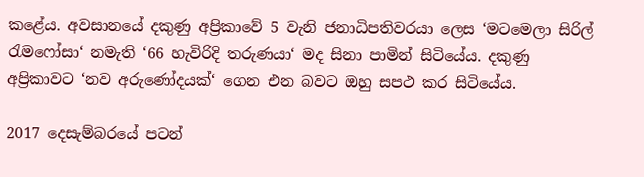කළේය. අවසානයේ දකුණු අප්‍රිකාවේ 5 වැනි ජනාධිපතිවරයා ලෙස ‘මටමෙලා සිරිල් රැමෆෝසා‘ නමැති ‘66 හැවිරිදි තරුණයා‘ මද සිනා පාමින් සිටියේය. දකුණු අප්‍රිකාවට ‘නව අරුණෝදයක්‘ ගෙන එන බවට ඔහු සපථ කර සිටියේය.

2017 දෙසැම්බරයේ පටන්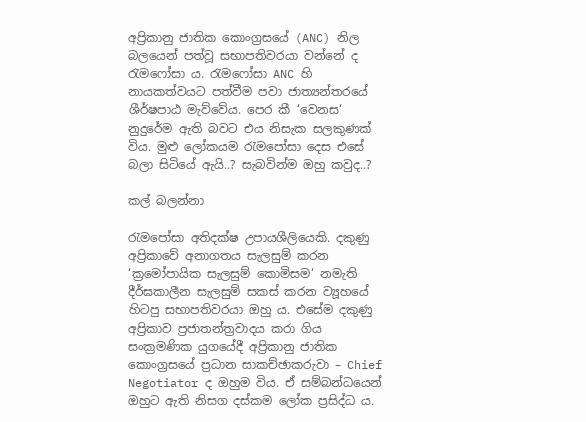අප්‍රිකානු ජාතික කොංග්‍රසයේ (ANC) නිල බලයෙන් පත්වූ සභාපතිවරයා වන්නේ ද රැමෆෝසා ය. රැමෆෝසා ANC හි නායකත්වයට පත්වීම පවා ජාත්‍යන්තරයේ ශීර්ෂපාඨ මැව්වේය. පෙර කී ‘වෙනස‘ නුදුරේම ඇති බවට එය නිසැක සලකුණක් විය. මුළු ලෝකයම රැමපෝසා දෙස එසේ බලා සිටියේ ඇයි..? සැබවින්ම ඔහු කවුද..?

කල් බලන්නා

රැමපෝසා අතිදක්ෂ උපායශීලියෙකි. දකුණු අප්‍රිකාවේ අනාගතය සැලසුම් කරන ‘ක්‍රමෝපායික සැලසුම් කොමිසම‘ නමැති දීර්ඝකාලීන සැලසුම් සකස් කරන ව්‍යූහයේ හිටපු සභාපතිවරයා ඔහු ය. එසේම දකුණු අප්‍රිකාව ප්‍රජාතන්ත්‍රවාදය කරා ගිය සංක්‍රමණික යුගයේදී අප්‍රිකානු ජාතික කොංග්‍රසයේ ප්‍රධාන සාකච්ඡාකරුවා – Chief Negotiator ද ඔහුම විය. ඒ සම්බන්ධයෙන් ඔහුට ඇති නිසග දස්කම ලෝක ප්‍රසිද්ධ ය.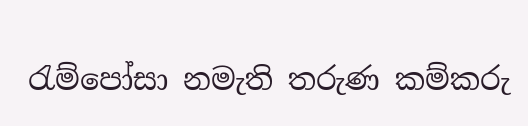රැම්පෝසා නමැති තරුණ කම්කරු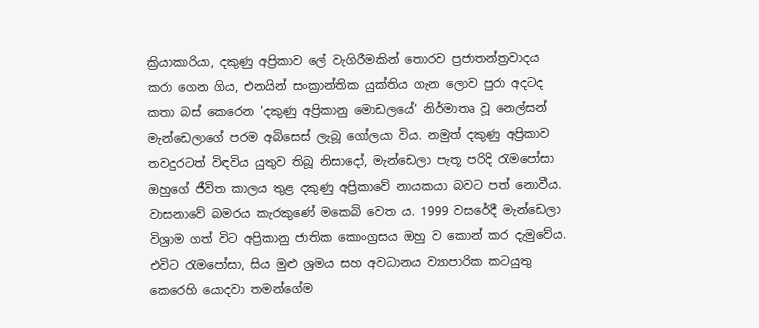ක්‍රියාකාරියා, දකුණු අප්‍රිකාව ලේ වැගිරීමකින් තොරව ප්‍රජාතන්ත්‍රවාදය කරා ගෙන ගිය, එනයින් සංක්‍රාන්තික යුක්තිය ගැන ලොව පුරා අදටද කතා බස් කෙරෙන ‘දකුණු අප්‍රිකානු මොඩලයේ‘ නිර්මාතෘ වූ නෙල්සන් මැන්ඩෙලාගේ පරම අබිසෙස් ලැබූ ගෝලයා විය. නමුත් දකුණු අප්‍රිකාව තවදුරටත් විඳවිය යුතුව තිබූ නිසාදෝ, මැන්ඩෙලා පැතූ පරිදි රැමපෝසා ඔහුගේ ජීවිත කාලය තුළ දකුණු අප්‍රිකාවේ නායකයා බවට පත් නොවීය. වාසනාවේ බමරය කැරකුණේ මකෙබි වෙත ය. 1999 වසරේදී මැන්ඩෙලා විශ්‍රාම ගත් විට අප්‍රිකානු ජාතික කොංග්‍රසය ඔහු ව කොන් කර දැමුවේය. එවිට රැමපෝසා, සිය මුළු ශ්‍රමය සහ අවධානය ව්‍යාපාරික කටයුතු කෙරෙහි යොදවා තමන්ගේම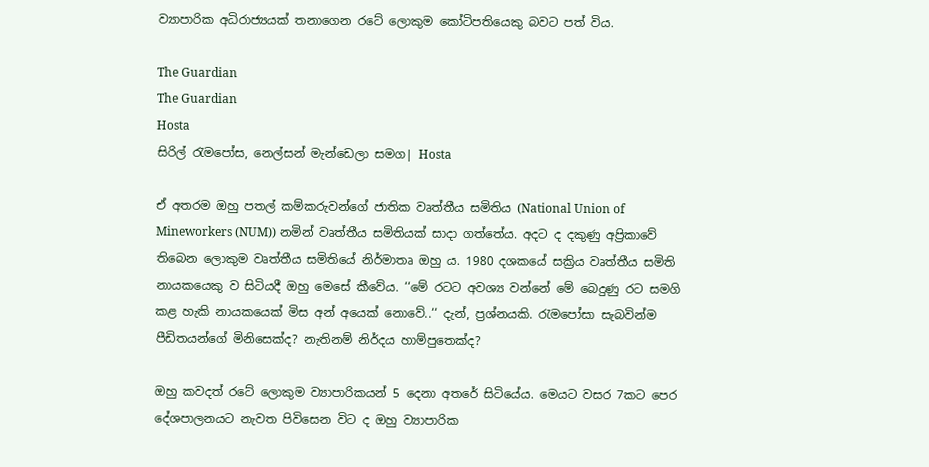ව්‍යාපාරික අධිරාජ්‍යයක් තනාගෙන රටේ ලොකුම කෝටිපතියෙකු බවට පත් විය.

The Guardian
The Guardian
Hosta
සිරිල් රැමපෝස, නෙල්සන් මැන්ඩෙලා සමග| Hosta

ඒ අතරම ඔහු පතල් කම්කරුවන්ගේ ජාතික වෘත්තීය සමිතිය (National Union of Mineworkers (NUM)) නමින් වෘත්තීය සමිතියක් සාදා ගත්තේය. අදට ද දකුණු අප්‍රිකාවේ තිබෙන ලොකුම වෘත්තීය සමිතියේ නිර්මාතෘ ඔහු ය. 1980 දශකයේ සක්‍රිය වෘත්තීය සමිති නායකයෙකු ව සිටියදී ඔහු මෙසේ කීවේය. ‘‘මේ රටට අවශ්‍ය වන්නේ මේ බෙදුණු රට සමගි කළ හැකි නායකයෙක් මිස අන් අයෙක් නොවේ..‘‘ දැන්, ප්‍රශ්නයකි. රැමපෝසා සැබවින්ම පීඩිතයන්ගේ මිනිසෙක්ද? නැතිනම් නිර්දය හාම්පුතෙක්ද?

ඔහු කවදත් රටේ ලොකුම ව්‍යාපාරිකයන් 5 දෙනා අතරේ සිටියේය. මෙයට වසර 7කට පෙර දේශපාලනයට නැවත පිවිසෙන විට ද ඔහු ව්‍යාපාරික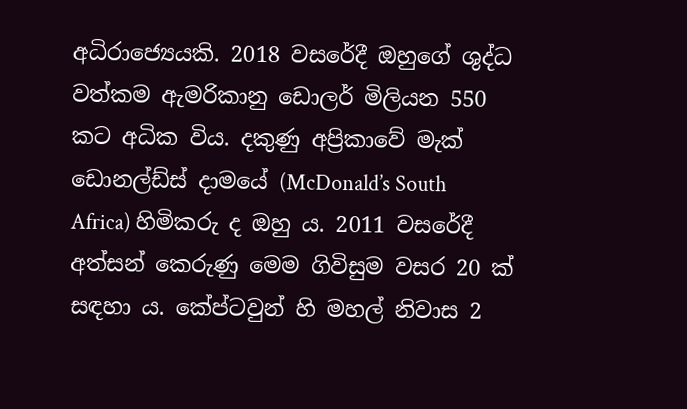අධිරාජ්‍යෙයකි. 2018 වසරේදී ඔහුගේ ශුද්ධ වත්කම ඇමරිකානු ඩොලර් මිලියන 550 කට අධික විය. දකුණු අප්‍රිකාවේ මැක් ඩොනල්ඩ්ස් දාමයේ (McDonald’s South Africa) හිමිකරු ද ඔහු ය. 2011 වසරේදී අත්සන් කෙරුණු මෙම ගිවිසුම වසර 20 ක් සඳහා ය. කේප්ටවුන් හි මහල් නිවාස 2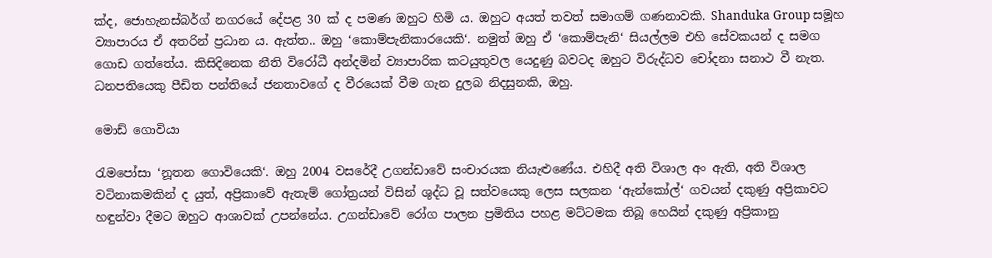ක්ද, ජොහැනස්බර්ග් නගරයේ දේපළ 30 ක් ද පමණ ඔහුට හිමි ය. ඔහුට අයත් තවත් සමාගම් ගණනාවකි. Shanduka Group සමූහ ව්‍යාපාරය ඒ අතරින් ප්‍රධාන ය. ඇත්ත.. ඔහු ‘කොම්පැනිකාරයෙකි‘. නමුත් ඔහු ඒ ‘කොම්පැනි‘ සියල්ලම එහි සේවකයන් ද සමග ගොඩ ගත්තේය. කිසිදිනෙක නීති විරෝධී අන්දමින් ව්‍යාපාරික කටයුතුවල යෙදුණු බවටද ඔහුට විරුද්ධව චෝදනා සනාථ වී නැත. ධනපතියෙකු පීඩිත පන්තියේ ජනතාවගේ ද වීරයෙක් වීම ගැන දුලබ නිදසුනකි, ඔහු.

මොඩ් ගොවියා

රැමපෝසා ‘නූතන ගොවියෙකි‘. ඔහු 2004 වසරේදී උගන්ඩාවේ සංචාරයක නියැළුණේය. එහිදී අති විශාල අං ඇති, අති විශාල වටිනාකමකින් ද යුත්, අප්‍රිකාවේ ඇතැම් ගෝත්‍රයන් විසින් ශුද්ධ වූ සත්වයෙකු ලෙස සලකන ‘ඇන්කෝල්‘ ගවයන් දකුණු අප්‍රිකාවට හඳුන්වා දීමට ඔහුට ආශාවක් උපන්නේය. උගන්ඩාවේ රෝග පාලන ප්‍රමිතිය පහළ මට්ටමක තිබූ හෙයින් දකුණු අප්‍රිකානු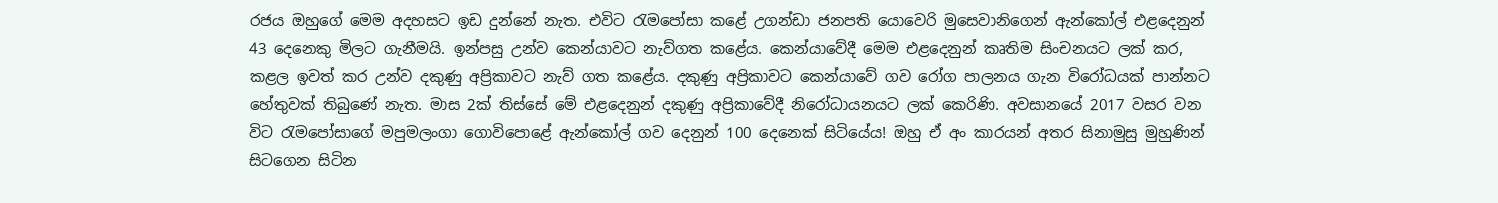රජය ඔහුගේ මෙම අදහසට ඉඩ දුන්නේ නැත. එවිට රැමපෝසා කළේ උගන්ඩා ජනපති යොවෙරි මුසෙවානිගෙන් ඇන්කෝල් එළදෙනුන් 43 දෙනෙකු මිලට ගැනීමයි. ඉන්පසු උන්ව කෙන්යාවට නැව්ගත කළේය. කෙන්යාවේදී මෙම එළදෙනුන් කෘතිම සිංචනයට ලක් කර, කළල ඉවත් කර උන්ව දකුණු අප්‍රිකාවට නැව් ගත කළේය. දකුණු අප්‍රිකාවට කෙන්යාවේ ගව රෝග පාලනය ගැන විරෝධයක් පාන්නට හේතුවක් තිබුණේ නැත. මාස 2ක් තිස්සේ මේ එළදෙනුන් දකුණු අප්‍රිකාවේදී නිරෝධායනයට ලක් කෙරිණි. අවසානයේ 2017 වසර වන විට රැමපෝසාගේ මපුමලංගා ගොවිපොළේ ඇන්කෝල් ගව දෙනුන් 100 දෙනෙක් සිටියේය! ඔහු ඒ අං කාරයන් අතර සිනාමුසු මුහුණින් සිටගෙන සිටින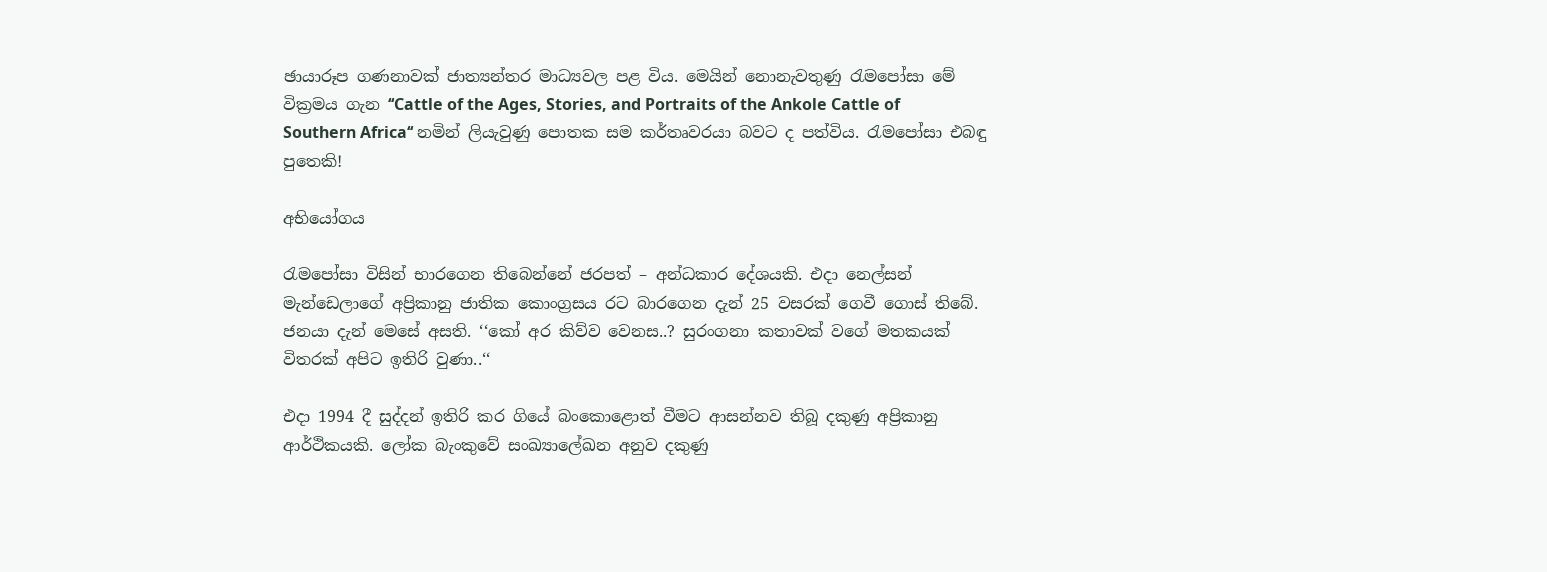ඡායාරූප ගණනාවක් ජාත්‍යන්තර මාධ්‍යවල පළ විය. මෙයින් නොනැවතුණු රැමපෝසා මේ වික්‍රමය ගැන ‘‘Cattle of the Ages, Stories, and Portraits of the Ankole Cattle of Southern Africa‘‘ නමින් ලියැවුණු පොතක සම කර්තෘවරයා බවට ද පත්විය. රැමපෝසා එබඳු පුතෙකි!

අභියෝගය

රැමපෝසා විසින් භාරගෙන තිබෙන්නේ ජරපත් – අන්ධකාර දේශයකි. එදා නෙල්සන් මැන්ඩෙලාගේ අප්‍රිකානු ජාතික කොංග්‍රසය රට බාරගෙන දැන් 25 වසරක් ගෙවී ගොස් තිබේ. ජනයා දැන් මෙසේ අසති. ‘‘කෝ අර කිව්ව වෙනස..? සුරංගනා කතාවක් වගේ මතකයක් විතරක් අපිට ඉතිරි වුණා..‘‘

එදා 1994 දී සුද්දන් ඉතිරි කර ගියේ බංකොළොත් වීමට ආසන්නව තිබූ දකුණු අප්‍රිකානු ආර්ථිකයකි. ලෝක බැංකුවේ සංඛ්‍යාලේඛන අනුව දකුණු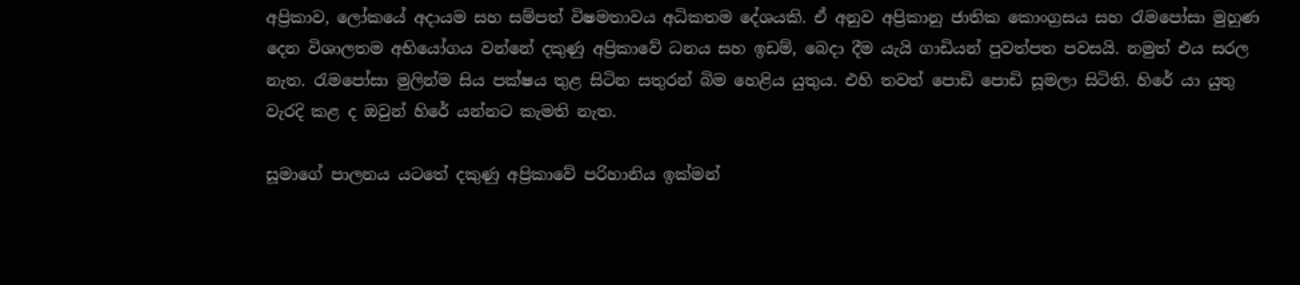අප්‍රිකාව, ලෝකයේ අදායම සහ සම්පත් විෂමතාවය අධිකතම දේශයකි. ඒ අනුව අප්‍රිකානු ජාතික කොංග්‍රසය සහ රැමපෝසා මුහුණ දෙන විශාලතම අභියෝගය වන්නේ දකුණු අප්‍රිකාවේ ධනය සහ ඉඩම්, බෙදා දීම යැයි ගාඩියන් පුවත්පත පවසයි. නමුත් එය සරල නැත. රැමපෝසා මුලින්ම සිය පක්ෂය තුළ සිටින සතුරන් බිම හෙළිය යුතුය. එහි තවත් පොඩි පොඩි සූමලා සිටිති. හිරේ යා යුතු වැරදි කළ ද ඔවුන් හිරේ යන්නට කැමති නැත.

සූමාගේ පාලනය යටතේ දකුණු අප්‍රිකාවේ පරිහානිය ඉක්මන්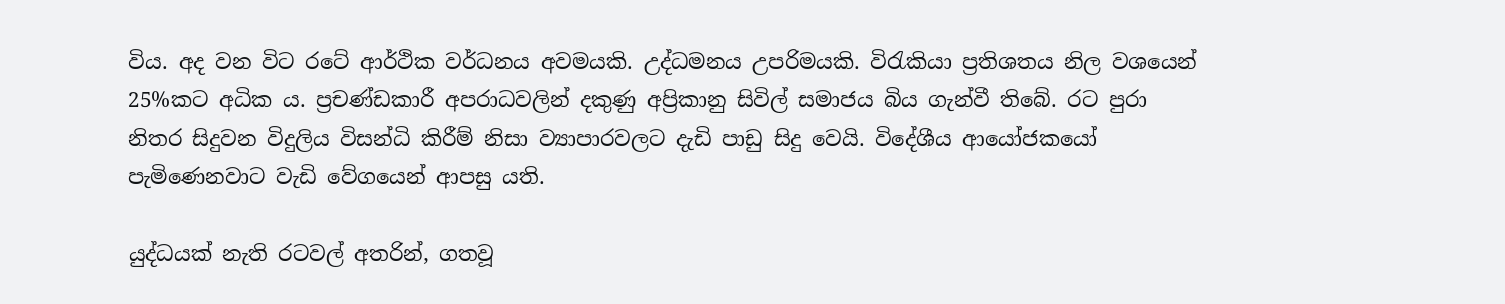විය. අද වන විට රටේ ආර්ථික වර්ධනය අවමයකි. උද්ධමනය උපරිමයකි. විරැකියා ප්‍රතිශතය නිල වශයෙන් 25%කට අධික ය. ප්‍රචණ්ඩකාරී අපරාධවලින් දකුණු අප්‍රිකානු සිවිල් සමාජය බිය ගැන්වී තිබේ. රට පුරා නිතර සිදුවන විදුලිය විසන්ධි කිරීම් නිසා ව්‍යාපාරවලට දැඩි පාඩු සිදු වෙයි. විදේශීය ආයෝජකයෝ පැමිණෙනවාට වැඩි වේගයෙන් ආපසු යති.

යුද්ධයක් නැති රටවල් අතරින්, ගතවූ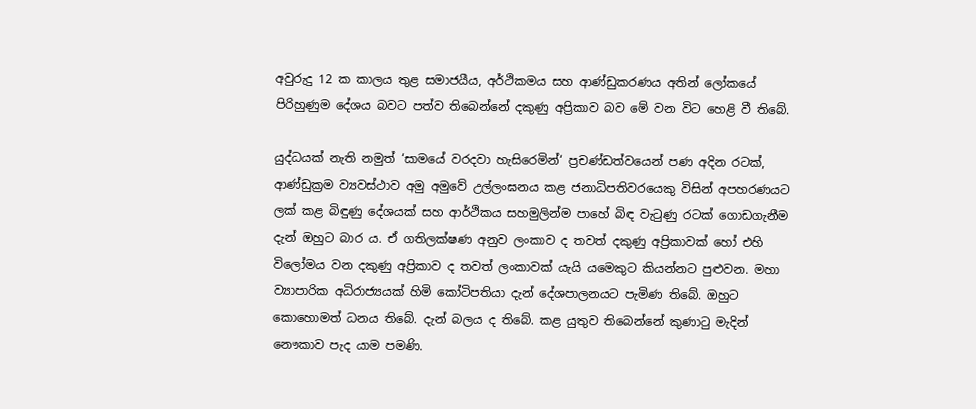අවුරුදු 12 ක කාලය තුළ සමාජයීය, අර්ථිකමය සහ ආණ්ඩුකරණය අතින් ලෝකයේ පිරිහුණුම දේශය බවට පත්ව තිබෙන්නේ දකුණු අප්‍රිකාව බව මේ වන විට හෙළි වී තිබේ.

යුද්ධයක් නැති නමුත් ‘සාමයේ වරදවා හැසිරෙමින්‘ ප්‍රචණ්ඩත්වයෙන් පණ අදින රටක්, ආණ්ඩුක්‍රම ව්‍යවස්ථාව අමු අමුවේ උල්ලංඝනය කළ ජනාධිපතිවරයෙකු විසින් අපහරණයට ලක් කළ බිඳුණු දේශයක් සහ ආර්ථිකය සහමුලින්ම පාහේ බිඳ වැටුණු රටක් ගොඩගැනීම දැන් ඔහුට බාර ය. ඒ ගතිලක්ෂණ අනුව ලංකාව ද තවත් දකුණු අප්‍රිකාවක් හෝ එහි විලෝමය වන දකුණු අප්‍රිකාව ද තවත් ලංකාවක් යැයි යමෙකුට කියන්නට පුළුවන. මහා ව්‍යාපාරික අධිරාජ්‍යයක් හිමි කෝටිපතියා දැන් දේශපාලනයට පැමිණ තිබේ. ඔහුට කොහොමත් ධනය තිබේ. දැන් බලය ද තිබේ. කළ යුතුව තිබෙන්නේ කුණාටු මැදින් නෞකාව පැද යාම පමණි.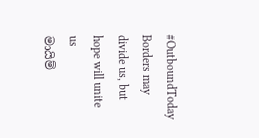#OutboundToday
Borders may divide us, but hope will unite us
මායිම්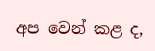අප වෙන් කළ ද,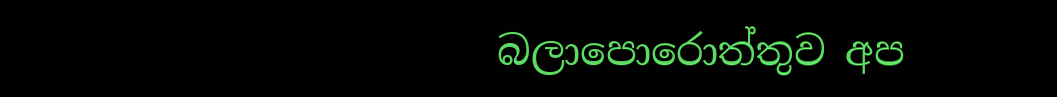බලාපොරොත්තුව අප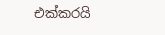එක්කරයි